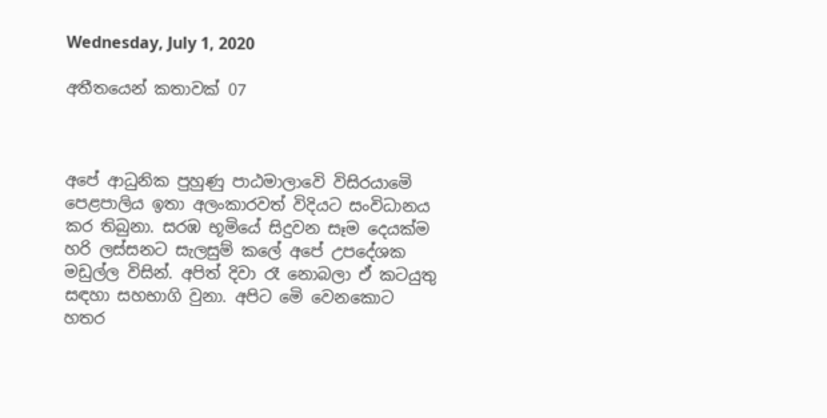Wednesday, July 1, 2020

අතීතයෙන් කතාවක් 07



අපේ ආධුනික පුහුණු පාඨමාලාවෙි විසිරයාමෙි පෙළපාලිය ඉතා අලංකාරවත් විදියට සංවිධානය කර තිබුනා. සරඹ භූමියේ සිදුවන සෑම දෙයක්ම හරි ලස්සනට සැලසුම් කලේ අපේ උපදේශක මඩුල්ල විසින්. අපිත් දිවා රෑ නොබලා ඒ කටයුතු සඳහා සහභාගි වුනා. අපිට මෙි වෙනකොට හතර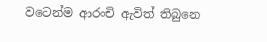වටෙන්ම ආරංචි ඇවිත් තිබුනෙ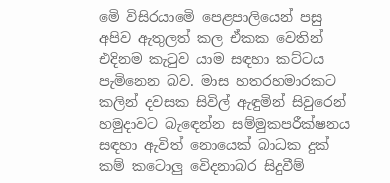මෙි විසිරයාමෙි පෙළපාලියෙන් පසු  අපිව ඇතුලත් කල ඒකක වෙතින් එදිනම කැටුව යාම සඳහා කට්ටය පැමිනෙන බව. මාස හතරහමාරකට කලින් දවසක සිවිල් ඇඳුමින් සිවුරෙන් හමුදාවට බැඳෙන්න සම්මුකපරීක්ෂනය සඳහා ඇවිත් නොයෙක් බාධක දුක් කම් කටොලු වෙිදනාබර සිදුවීම්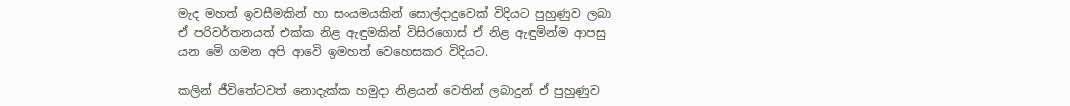මැද මහත් ඉවසීමකින් හා සංයමයකින් සොල්දාදුවෙක් විදියට පුහුණුව ලබා ඒ පරිවර්තනයත් එක්ක නිළ ඇඳුමකින් විසිරගොස් ඒ නිළ ඇඳුමින්ම ආපසු යන මෙි ගමන අපි ආවෙි ඉමහත් වෙහෙසකර විදියට.

කලින් ජීවිතේටවත් නොදැක්ක හමුදා නිළයන් වෙතින් ලබාදුන් ඒ පුහුණුව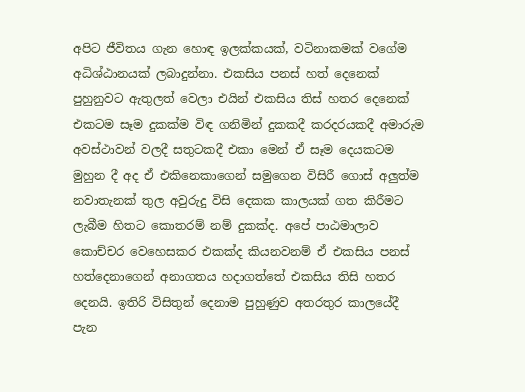අපිට ජීවිතය ගැන හොඳ ඉලක්කයක්, වටිනාකමක් වගේම අධිශ්ඨානයක් ලබාදුන්නා. එකසිය පනස් හත් දෙනෙක් පුහුනුවට ඇතුලත් වෙලා එයින් එකසිය තිස් හතර දෙනෙක් එකටම සෑම දුකක්ම විඳ ගනිමින් දුකකදී කරදරයකදී අමාරුම අවස්ථාවන් වලදී සතුටකදී එකා මෙන් ඒ සෑම දෙයකටම මුහුන දී අද ඒ එකිනෙකාගෙන් සමුගෙන විසිරී ගොස් අලුත්ම නවාතැනක් තුල අවුරුදු විසි දෙකක කාලයක් ගත කිරීමට ලැබීම හිතට කොතරම් නම් දුකක්ද. අපේ පාඨමාලාව කොච්චර වෙහෙසකර එකක්ද කියනවනම් ඒ එකසිය පනස් හත්දෙනාගෙන් අනාගතය හදාගත්තේ එකසිය තිසි හතර දෙනයි. ඉතිරි විසිතුන් දෙනාම පුහුණුව අතරතුර කාලයේදී පැන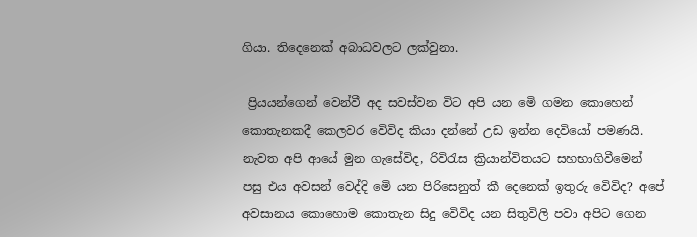ගියා. තිදෙනෙක් අබාධවලට ලක්වුනා.

 ප්‍රියයන්ගෙන් වෙන්වී අද සවස්වන විට අපි යන මෙි ගමන කොහෙන් කොතැනකදී කෙලවර වෙිවිද කියා දන්නේ උඩ ඉන්න දෙවියෝ පමණයි.
නැවත අපි ආයේ මුන ගැසේවිද, රිවිරැස ක්‍රියාන්විතයට සහභාගිවීමෙන් පසු එය අවසන් වෙද්දි මෙි යන පිරිසෙනුත් කී දෙනෙක් ඉතුරු වෙිවිද? අපේ අවසානය කොහොම කොතැන සිදු වෙිවිද යන සිතුවිලි පවා අපිට ගෙන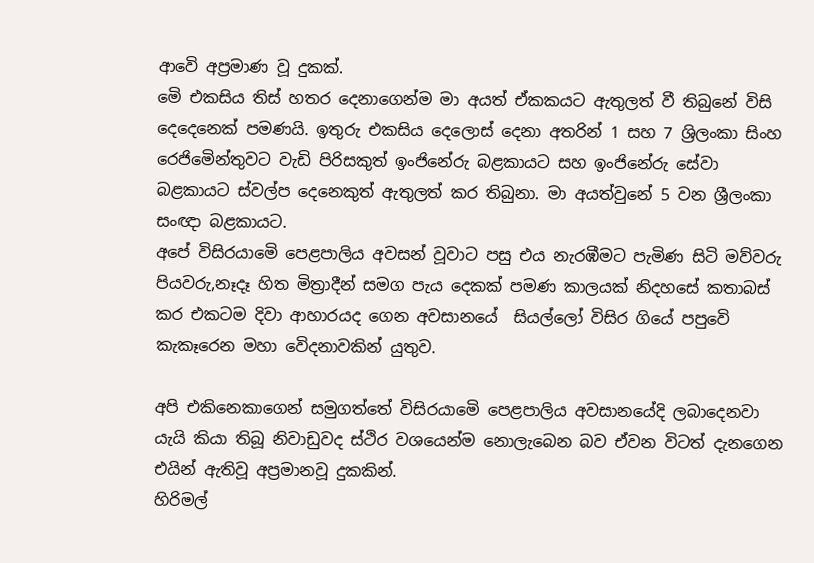ආවෙි අප්‍රමාණ වූ දුකක්.
මෙි එකසිය තිස් හතර දෙනාගෙන්ම මා අයත් ඒකකයට ඇතුලත් වී තිබුනේ විසි දෙදෙනෙක් පමණයි. ඉතුරු එකසිය දෙලොස් දෙනා අතරින් 1 සහ 7 ශ්‍රිලංකා සිංහ රෙජිමෙින්තුවට වැඩි පිරිසකුත් ඉංජිනේරු බළකායට සහ ඉංජිනේරු සේවා බළකායට ස්වල්ප දෙනෙකුත් ඇතුලත් කර තිබුනා. මා අයත්වුනේ 5 වන ශ්‍රීලංකා සංඥා බළකායට.
අපේ විසිරයාමෙි පෙළපාලිය අවසන් වූවාට පසු එය නැරඹීමට පැමිණ සිටි මව්වරු පියවරු,නෑදෑ හිත මිත්‍රාදීන් සමග පැය දෙකක් පමණ කාලයක් නිදහසේ කතාබස් කර එකටම දිවා ආහාරයද ගෙන අවසානයේ  සියල්ලෝ විසිර ගියේ පපුවෙි කැකෑරෙන මහා වෙිදනාවකින් යුතුව.

අපි එකිනෙකාගෙන් සමුගත්තේ විසිරයාමෙි පෙළපාලිය අවසානයේදි ලබාදෙනවා යැයි කියා තිබූ නිවාඩුවද ස්ථිර වශයෙන්ම නොලැබෙන බව ඒවන විටත් දැනගෙන එයින් ඇතිවූ අප්‍රමානවූ දුකකින්.
හිරිමල්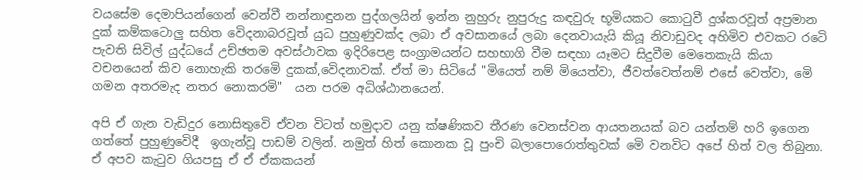වයසේම දෙමාපියන්ගෙන් වෙන්වී නන්නාඳුනන පුද්ගලයින් ඉන්න නුහුරු නුපුරුදු කඳවුරු භූමියකට කොටුවී දුශ්කරවූත් අප්‍රමාන දුක් කම්කටොලු සහිත වෙිදනාබරවූත් යුධ පුහුණුවක්ද ලබා ඒ අවසානයේ ලබා දෙනවායැයි කියූ නිවාඩුවද අහිමිව එවකට රටෙි පැවති සිවිල් යුද්ධයේ උච්ඡතම අවස්ථාවක ඉදිරිපෙළ සංග්‍රාමයන්ට සහභාගි වීම සඳහා යෑමට සිදුවීම මෙතෙකැයි කියා වචනයෙන් කිව නොහැකි තරමෙි දුකක්,වෙිදනාවක්. ඒත් මා සිටියේ "මියෙත් නම් මියෙත්වා, ජීවත්වෙත්නම් එසේ වෙත්වා, මෙි ගමන අතරමැද නතර නොකරමි"  යන පරම අධිශ්ඨානයෙන්.

අපි ඒ ගැන වැඩිදුර නොසිතුවෙි ඒවන විටත් හමුදාව යනු ක්ෂණිකව තීරණ වෙනස්වන ආයතනයක් බව යන්තම් හරි ඉගෙන ගත්තේ පුහුණුවෙිදී  ඉගැන්වූ පාඩම් වලින්. නමුත් හිත් කොනක වූ පුංචි බලාපොරොත්තුවක් මෙි වනවිට අපේ හිත් වල තිබුනා. ඒ අපව කැටුව ගියපසු ඒ ඒ ඒකකයන්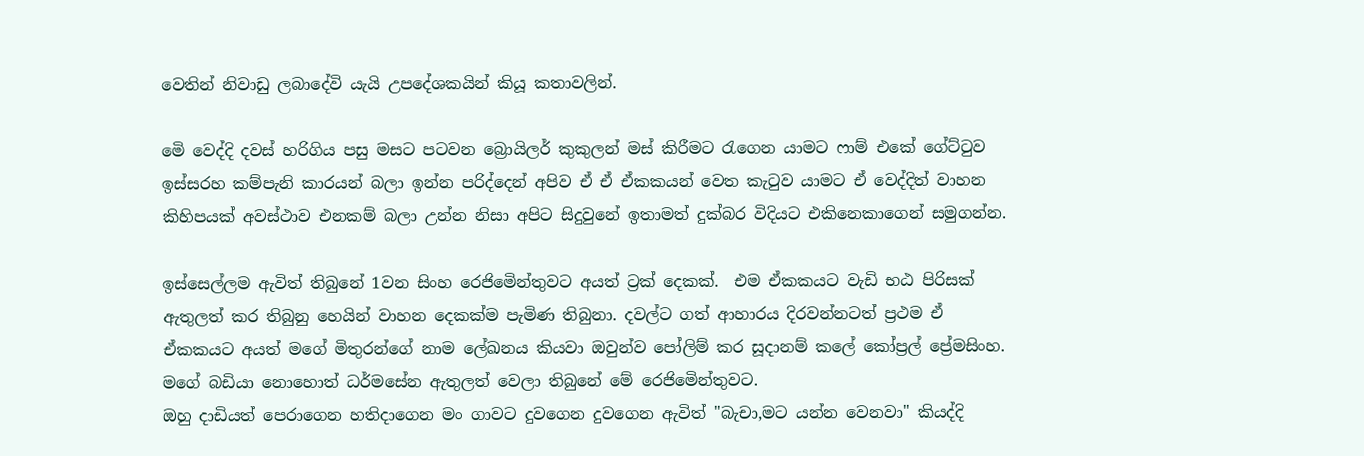වෙතින් නිවාඩු ලබාදේවි යැයි උපදේශකයින් කියූ කතාවලින්.

මෙි වෙද්දි දවස් හරිගිය පසු මසට පටවන බ්‍රොයිලර් කුකුලන් මස් කිරීමට රැගෙන යාමට ෆාම් එකේ ගේට්ටුව ඉස්සරහ කම්පැනි කාරයන් බලා ඉන්න පරිද්දෙන් අපිව ඒ ඒ ඒකකයන් වෙත කැටුව යාමට ඒ වෙද්දිත් වාහන කිහිපයක් අවස්ථාව එනකම් බලා උන්න නිසා අපිට සිදුවුනේ ඉතාමත් දුක්බර විදියට එකිනෙකාගෙන් සමුගන්න.

ඉස්සෙල්ලම ඇවිත් තිබුනේ 1වන සිංහ රෙජිමෙින්තුවට අයත් ට්‍රක් දෙකක්.  එම ඒකකයට වැඩි භඨ පිරිසක් ඇතුලත් කර තිබුනු හෙයින් වාහන දෙකක්ම පැමිණ තිබුනා. දවල්ට ගත් ආහාරය දිරවන්නටත් ප්‍රථම ඒ ඒකකයට අයත් මගේ මිතුරන්ගේ නාම ලේඛනය කියවා ඔවුන්ව පෝලිම් කර සූදානම් කලේ කෝප්‍රල් ප්‍රේමසිංහ. මගේ බඩියා නොහොත් ධර්මසේන ඇතුලත් වෙලා තිබුනේ මේ රෙජිමෙින්තුවට.
ඔහු දාඩියත් පෙරාගෙන හතිදාගෙන මං ගාවට දුවගෙන දුවගෙන ඇවිත් "බැචා,මට යන්න වෙනවා" කියද්දි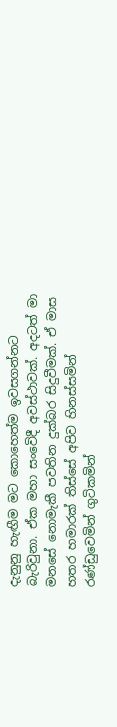දැනුනු හැඟීම මට කොහෙත්ම ඉවසගන්නට බැරිවුනා. ඒක මහා සංවෙිදී අවස්ථාවක්. අදටත් මා මනසේ නොමැකී පවතින දුක්බර සිදුවීමක්. ඒ මාස හතර හමාරක් තිස්සේ අපිව හිනස්සමින් රණ්ඩුවෙමින් ගුටිකමින්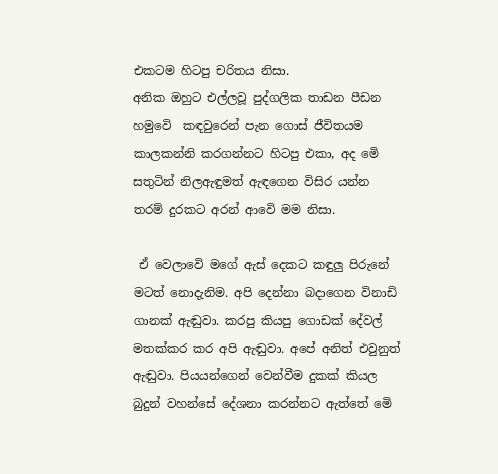එකටම හිටපු චරිතය නිසා.
අනික ඔහුට එල්ලවූ පුද්ගලික තාඩන පීඩන හමුවෙි  කඳවුරෙන් පැන ගොස් ජීවිතයම කාලකන්නි කරගන්නට හිටපු එකා, අද මෙි සතුටින් නිලඇඳුමත් ඇඳගෙන විසිර යන්න තරම් දුරකට අරන් ආවෙි මම නිසා.

 ඒ වෙලාවෙි මගේ ඇස් දෙකට කඳුලු පිරුනේ මටත් නොදැනිම. අපි දෙන්නා බදාගෙන විනාඩි ගානක් ඇඬුවා. කරපු කියපු ගොඩක් දේවල් මතක්කර කර අපි ඇඬුවා. අපේ අනිත් එවුනුත් ඇඬුවා. පියයන්ගෙන් වෙන්වීම දුකක් කියල බුදුන් වහන්සේ දේශනා කරන්නට ඇත්තේ මෙි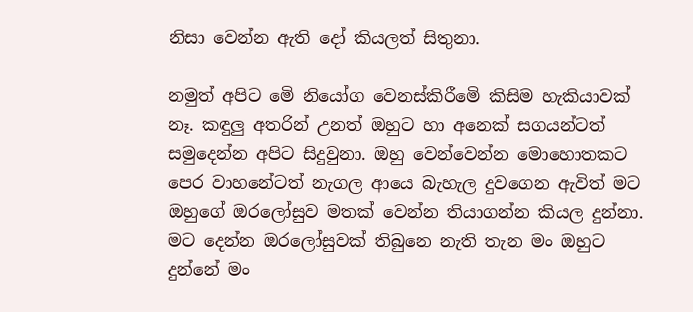නිසා වෙන්න ඇති දෝ කියලත් සිතුනා.

නමුත් අපිට මෙි නියෝග වෙනස්කිරීමෙි කිසිම හැකියාවක් නෑ. කඳුලු අතරින් උනත් ඔහුට හා අනෙක් සගයන්ටත් සමුදෙන්න අපිට සිදුවුනා. ඔහු වෙන්වෙන්න මොහොතකට පෙර වාහනේටත් නැගල ආයෙ බැහැල දුවගෙන ඇවිත් මට ඔහුගේ ඔරලෝසුව මතක් වෙන්න තියාගන්න කියල දුන්නා. මට දෙන්න ඔරලෝසුවක් තිබුනෙ නැති තැන මං ඔහුට දුන්නේ මං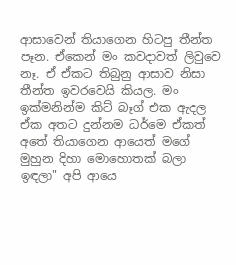ආසාවෙන් තියාගෙන හිටපු තීන්ත පෑන. ඒකෙන් මං කවදාවත් ලිවුවෙ නෑ. ඒ ඒකට තිබුනු ආසාව නිසා තීන්ත ඉවරවෙයි කියල. මං ඉක්මනින්ම කිට් බෑග් එක ඇදල ඒක අතට දුන්නම ධර්මෙ ඒකත් අතේ තියාගෙන ආයෙත් මගේ මුහුන දිහා මොහොතක් බලා ඉඳලා" අපි ආයෙ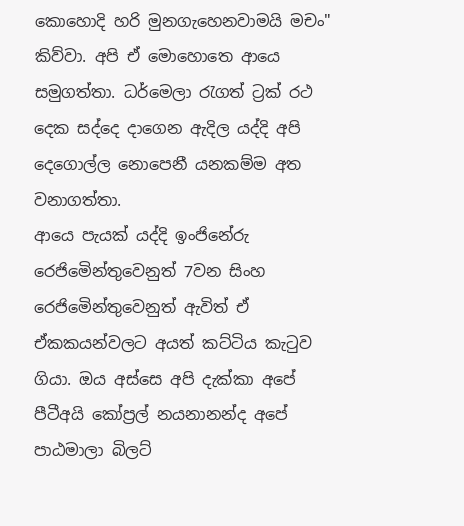කොහොදි හරි මුනගැහෙනවාමයි මචං" කිව්වා. අපි ඒ මොහොතෙ ආයෙ සමුගත්තා. ධර්මෙලා රැගත් ට්‍රක් රථ දෙක සද්දෙ දාගෙන ඇදිල යද්දි අපි දෙගොල්ල නොපෙනී යනකම්ම අත වනාගත්තා.
ආයෙ පැයක් යද්දි ඉංජිනේරු රෙජිමෙින්තුවෙනුත් 7වන සිංහ රෙජිමෙින්තුවෙනුත් ඇවිත් ඒ ඒකකයන්වලට අයත් කට්ටිය කැටුව ගියා. ඔය අස්සෙ අපි දැක්කා අපේ පීටීඅයි කෝප්‍රල් නයනානන්ද අපේ පාඨමාලා බිලට්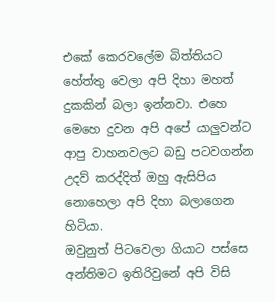එකේ කෙරවලේම බිත්තියට හේත්තු වෙලා අපි දිහා මහත් දුකකින් බලා ඉන්නවා. එහෙ මෙහෙ දුවන අපි අපේ යාලුවන්ට ආපු වාහනවලට බඩු පටවගන්න උදව් කරද්දිත් ඔහු ඇසිපිය නොහෙලා අපි දිහා බලාගෙන හිටියා.
ඔවුනුත් පිටවෙලා ගියාට පස්සෙ අන්තිමට ඉතිරිවුනේ අපි විසි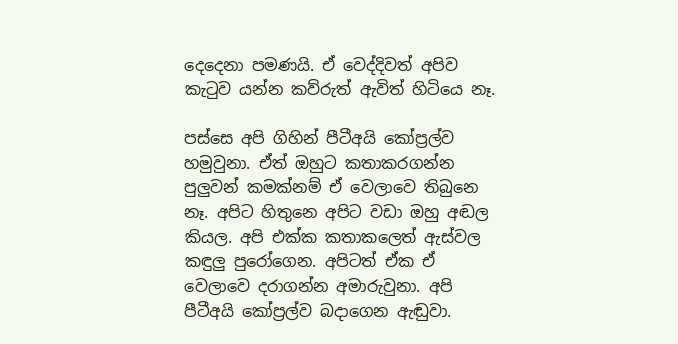දෙදෙනා පමණයි. ඒ වෙද්දිවත් අපිව කැටුව යන්න කව්රුත් ඇවිත් හිටියෙ නෑ.

පස්සෙ අපි ගිහින් පීටීඅයි කෝප්‍රල්ව හමුවුනා. ඒත් ඔහුට කතාකරගන්න පුලුවන් කමක්නම් ඒ වෙලාවෙ තිබුනෙ නෑ. අපිට හිතුනෙ අපිට වඩා ඔහු අඬල කියල. අපි එක්ක කතාකලෙත් ඇස්වල කඳුලු පුරෝගෙන. අපිටත් ඒක ඒ වෙලාවෙ දරාගන්න අමාරුවුනා. අපි පීටීඅයි කෝප්‍රල්ව බදාගෙන ඇඬුවා.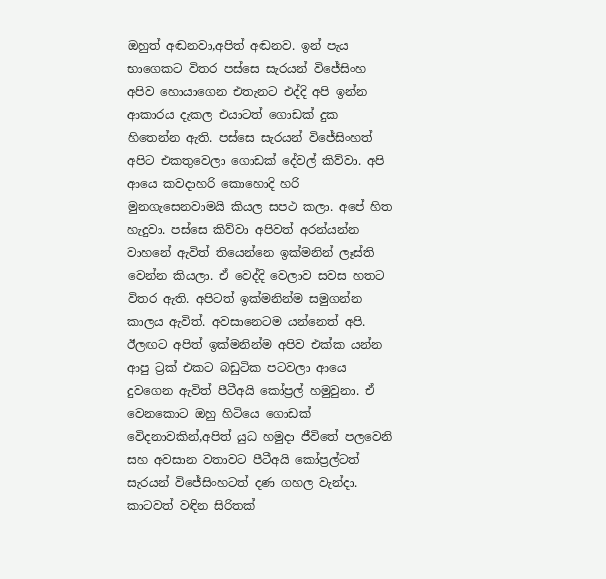ඔහුත් අඬනවා,අපිත් අඬනව. ඉන් පැය භාගෙකට විතර පස්සෙ සැරයන් විජේසිංහ අපිව හොයාගෙන එතැනට එද්දි අපි ඉන්න ආකාරය දැකල එයාටත් ගොඩක් දුක හිතෙන්න ඇති. පස්සෙ සැරයන් විජේසිංහත් අපිට එකතුවෙලා ගොඩක් දේවල් කිව්වා. අපි ආයෙ කවදාහරි කොහොදි හරි මුනගැසෙනවාමයි කියල සපථ කලා. අපේ හිත හැදුවා. පස්සෙ කිව්වා අපිවත් අරන්යන්න වාහනේ ඇවිත් තියෙන්නෙ ඉක්මනින් ලෑස්ති වෙන්න කියලා. ඒ වෙද්දි වෙලාව සවස හතට විතර ඇති. අපිටත් ඉක්මනින්ම සමුගන්න කාලය ඇවිත්. අවසානෙටම යන්නෙත් අපි.
ඊලඟට අපිත් ඉක්මනින්ම අපිව එක්ක යන්න ආපු ට්‍රක් එකට බඩුටික පටවලා ආයෙ දුවගෙන ඇවිත් පීටීඅයි කෝප්‍රල් හමුවුනා. ඒ වෙනකොට ඔහු හිටියෙ ගොඩක් වෙිදනාවකින්,අපිත් යුධ හමුදා ජීවිතේ පලවෙනි සහ අවසාන වතාවට පීටීඅයි කෝප්‍රල්ටත් සැරයන් විජේසිංහටත් දණ ගහල වැන්දා. කාටවත් වඳින සිරිතක්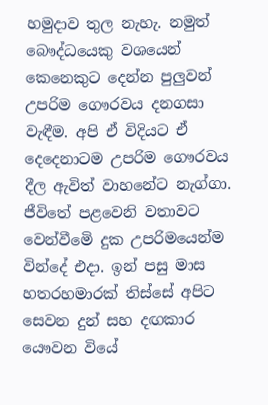හමුදාව තුල නැහැ. නමුත් බෞද්ධයෙකු වශයෙන් කෙනෙකුට දෙන්න පුලුවන් උපරිම ගෞරවය දනගසා වැඳීම. අපි ඒ විදියට ඒ දෙදෙනාටම උපරිම ගෞරවය දීල ඇවිත් වාහනේට නැග්ගා. ජීවිතේ පළවෙනි වතාවට වෙන්වීමෙි දුක උපරිමයෙන්ම වින්දේ එදා. ඉන් පසු මාස හතරහමාරක් තිස්සේ අපිට සෙවන දුන් සහ දඟකාර යෞවන වියේ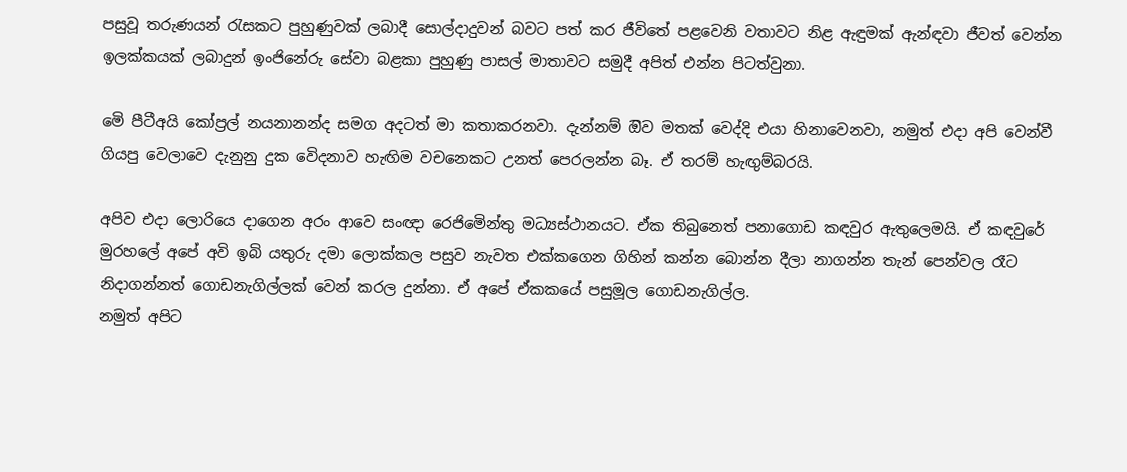පසුවූ තරුණයන් රැසකට පුහුණුවක් ලබාදී සොල්දාදුවන් බවට පත් කර ජීවිතේ පළවෙනි වතාවට නිළ ඇඳුමක් ඇන්ඳවා ජීවත් වෙන්න ඉලක්කයක් ලබාදුන් ඉංජිනේරු සේවා බළකා පුහුණු පාසල් මාතාවට සමුදී අපිත් එන්න පිටත්වුනා.

මෙි පීටීඅයි කෝප්‍රල් නයනානන්ද සමග අදටත් මා කතාකරනවා. දැන්නම් ඔිව මතක් වෙද්දි එයා හිනාවෙනවා, නමුත් එදා අපි වෙන්වී ගියපු වෙලාවෙ දැනුනු දුක වෙිදනාව හැඟිම වචනෙකට උනත් පෙරලන්න බෑ. ඒ තරම් හැඟුම්බරයි.

අපිව එදා ලොරියෙ දාගෙන අරං ආවෙ සංඥා රෙජිමෙින්තු මධ්‍යස්ථානයට. ඒක තිබුනෙත් පනාගොඩ කඳවුර ඇතුලෙමයි. ඒ කඳවුරේ මුරහලේ අපේ අවි ඉබි යතුරු දමා ලොක්කල පසුව නැවත එක්කගෙන ගිහින් කන්න බොන්න දීලා නාගන්න තැන් පෙන්වල රෑට නිදාගන්නත් ගොඩනැගිල්ලක් වෙන් කරල දුන්නා. ඒ අපේ ඒකකයේ පසුමූල ගොඩනැගිල්ල.
නමුත් අපිට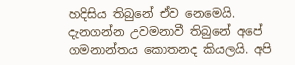හදිසිය තිබුනේ ඒව නෙමෙයි. දැනගන්න උවමනාවී තිබුනේ අපේ ගමනාන්තය කොතනද කියලයි. අපි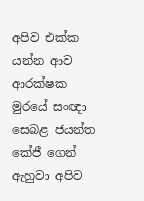අපිව එක්ක යන්න ආව ආරක්ෂක මුරයේ සංඥා සෙබළ ජයන්ත කේජී ගෙන් ඇහුවා අපිව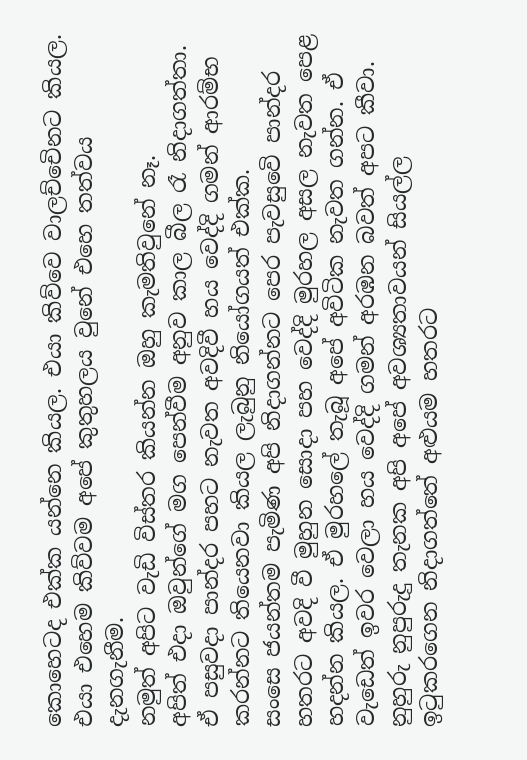කොහෙටද එක්ක යන්නෙ කියල. එයා කිව්වෙ වාලච්චෙිනට කියල. එයා එහෙම කිව්වම අපේ කුතුහලය වුනේ එහෙ තත්වය දැනගැනීම.
නමුත් අපිට වැඩි විස්තර කියන්න ඔහු කැමතිවුනේ නෑ.
අපිත් එදා ඔවුන්ගේ මග පෙන්වීම අනුව කාල බීල රෑ නිදාගත්තා. ඒ පසුවදා පාන්දර පහට නැවත අවදිවී හය වෙද්දි ගමන් ආරම්භ කරන්නට තියෙනවා කියල ලැබුනු නියෝගයත් එක්ක.
සංසෙ ජයන්තම පැමිණ අපි නිදාගන්නට පෙර පැවසුවෙි පාන්දර හතරට අවදි වී මුහුන සොදා පහ වෙද්දි මුරහල අසල නැවත පෙළ හදන්න කියල. ඒ මුරහලේ තැබූ අපේ අවිටික නැවත ගන්න. ඒ වැඩෙත් ඉවර වෙලා හය වෙද්දි ගමන් අරඹන බවත් අපට කීවා.
නුහුරු නුපුරුදු තැනක අපි අපේ අවශ්‍යතාවයන් සියල්ල ඉටුකරගෙන නිදාගත්තේ අළුයම හතරට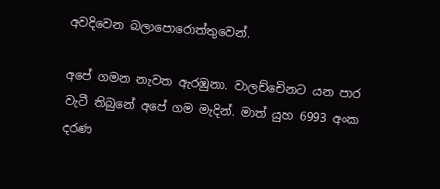අවදිවෙන බලාපොරොත්තුවෙන්.

අපේ ගමන නැවත ඇරඹුනා. වාලච්චෙිනට යන පාර වැටී තිබුනේ අපේ ගම මැදින්. මාත් යුහ 6993 අංක දරණ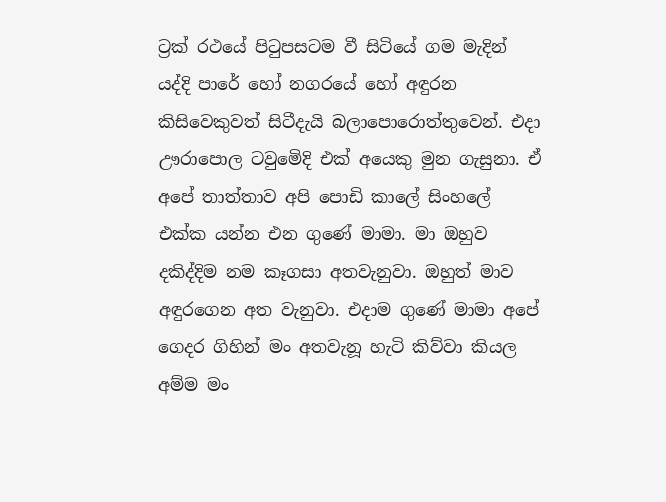ට්‍රක් රථයේ පිටුපසටම වී සිටියේ ගම මැදින් යද්දි පාරේ හෝ නගරයේ හෝ අඳුරන කිසිවෙකුවත් සිටීදැයි බලාපොරොත්තුවෙන්. එදා ඌරාපොල ටවුමෙිදි එක් අයෙකු මුන ගැසුනා. ඒ අපේ තාත්තාව අපි පොඩි කාලේ සිංහලේ එක්ක යන්න එන ගුණේ මාමා. මා ඔහුව දකිද්දිම නම කෑගසා අතවැනුවා. ඔහුත් මාව අඳුරගෙන අත වැනුවා. එදාම ගුණේ මාමා අපේ ගෙදර ගිහින් මං අතවැනූ හැටි කිව්වා කියල අම්ම මං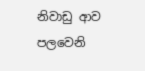නිවාඩු ආව පලවෙනි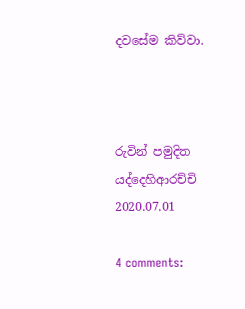දවසේම කිව්වා.



රුවින් පමුදිත යද්දෙහිආරච්චි
2020.07.01

4 comments: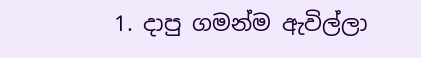1. දාපු ගමන්ම ඇවිල්ලා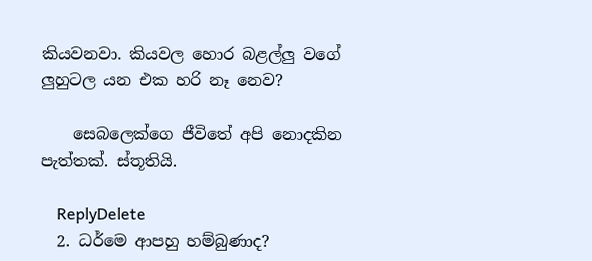කියවනවා. කියවල හොර බළල්ලු වගේ ලුහුටල යන එක හරි නෑ නෙව?

    සෙබලෙක්ගෙ ජීවිතේ අපි නොදකින පැත්තක්. ස්තූතියි.

    ReplyDelete
  2. ධර්මෙ ආපහු හම්බුණාද?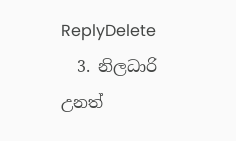ReplyDelete
  3. නිලධාරි උනත්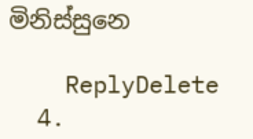මිනිස්සුනෙ

    ReplyDelete
  4.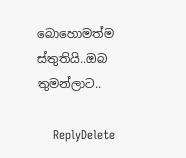බොහොමත්ම ස්තුතියි..ඔබ තුමන්ලාට..

    ReplyDelete